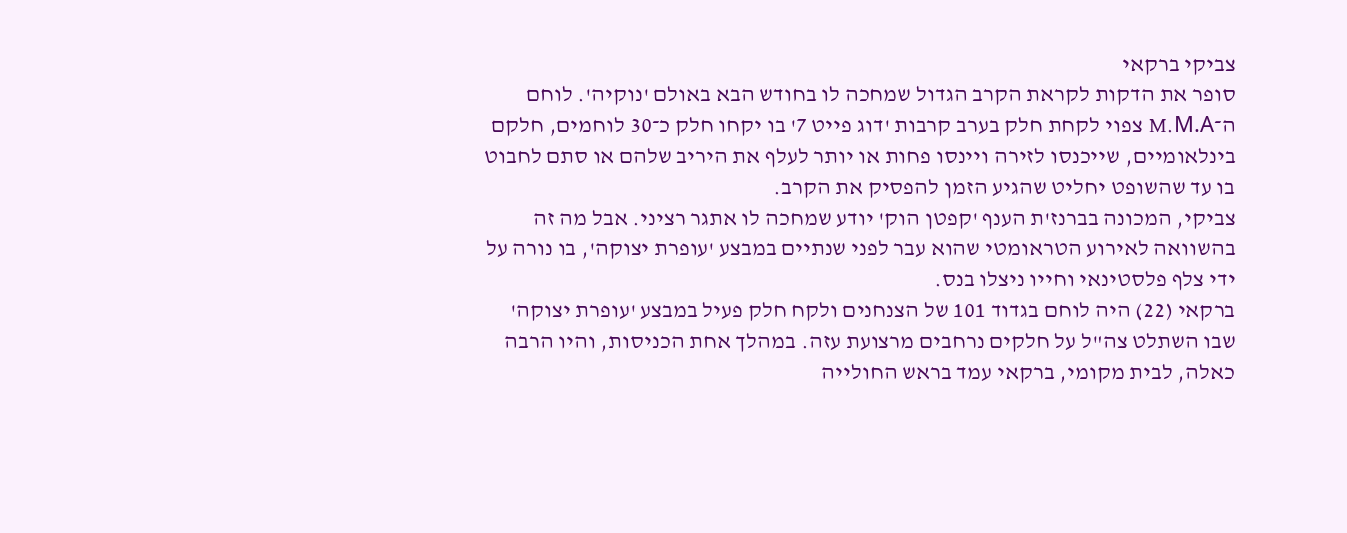צביקי ברקאי
סופר את הדקות לקראת הקרב הגדול שמחכה לו בחודש הבא באולם 'נוקיה'. לוחם ה־M.M.A צפוי לקחת חלק בערב קרבות 'דוג פייט 7' בו יקחו חלק כ־30 לוחמים, חלקם בינלאומיים, שייכנסו לזירה ויינסו פחות או יותר לעלף את היריב שלהם או סתם לחבוט בו עד שהשופט יחליט שהגיע הזמן להפסיק את הקרב.
צביקי, המכונה בברנז'ת הענף 'קפטן הוק' יודע שמחכה לו אתגר רציני. אבל מה זה בהשוואה לאירוע הטראומטי שהוא עבר לפני שנתיים במבצע 'עופרת יצוקה', בו נורה על ידי צלף פלסטינאי וחייו ניצלו בנס.
ברקאי (22) היה לוחם בגדוד 101 של הצנחנים ולקח חלק פעיל במבצע 'עופרת יצוקה'
שבו השתלט צה"ל על חלקים נרחבים מרצועת עזה. במהלך אחת הכניסות, והיו הרבה כאלה, לבית מקומי, ברקאי עמד בראש החולייה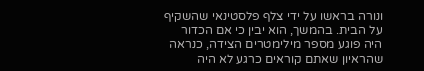ונורה בראשו על ידי צלף פלסטינאי שהשקיף על הבית. בהמשך, הוא יבין כי אם הכדור היה פוגע מספר מילימטרים הצידה, כנראה שהראיון שאתם קוראים כרגע לא היה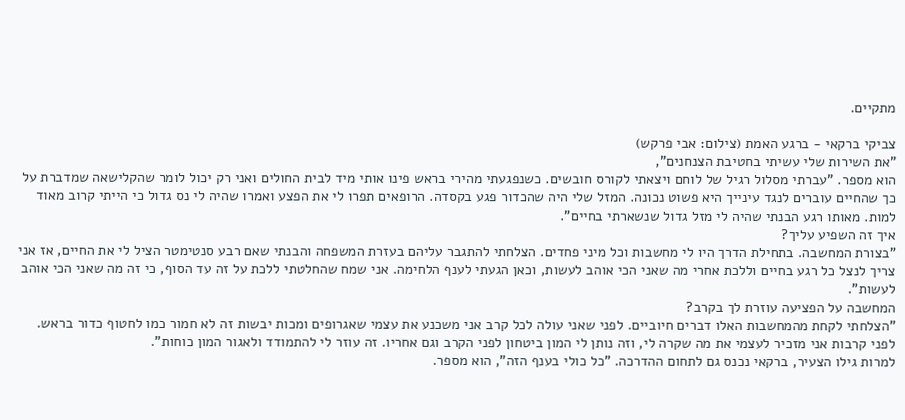מתקיים.

צביקי ברקאי - ברגע האמת (צילום: אבי פרקש)
"את השירות שלי עשיתי בחטיבת הצנחנים",
הוא מספר. "עברתי מסלול רגיל של לוחם ויצאתי לקורס חובשים. כשנפגעתי מהירי בראש פינו אותי מיד לבית החולים ואני רק יכול לומר שהקלישאה שמדברת על כך שהחיים עוברים לנגד עינייך היא פשוט נכונה. המזל שלי היה שהכדור פגע בקסדה. הרופאים תפרו לי את הפצע ואמרו שהיה לי נס גדול כי הייתי קרוב מאוד למות. מאותו רגע הבנתי שהיה לי מזל גדול שנשארתי בחיים".
איך זה השפיע עליך?
"בצורת המחשבה. בתחילת הדרך היו לי מחשבות וכל מיני פחדים. הצלחתי להתגבר עליהם בעזרת המשפחה והבנתי שאם רבע סנטימטר הציל לי את החיים, אז אני צריך לנצל כל רגע בחיים וללכת אחרי מה שאני הכי אוהב לעשות, וכאן הגעתי לענף הלחימה. אני שמח שהחלטתי ללכת על זה עד הסוף, כי זה מה שאני הכי אוהב לעשות".
המחשבה על הפציעה עוזרת לך בקרב?
"הצלחתי לקחת מהמחשבות האלו דברים חיוביים. לפני שאני עולה לכל קרב אני משכנע את עצמי שאגרופים ומכות יבשות זה לא חמור כמו לחטוף כדור בראש. לפני קרבות אני מזכיר לעצמי את מה שקרה לי, וזה נותן לי המון ביטחון לפני הקרב וגם אחריו. זה עוזר לי להתמודד ולאגור המון כוחות".
למרות גילו הצעיר, ברקאי נכנס גם לתחום ההדרכה. "כל כולי בענף הזה", הוא מספר.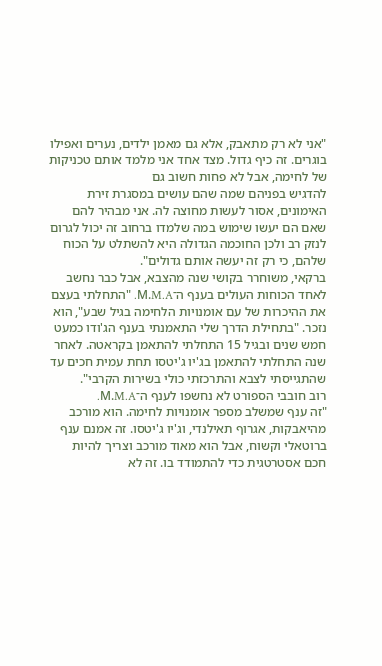"אני לא רק מתאבק, אלא גם מאמן ילדים, נערים ואפילו בוגרים. זה כיף גדול. מצד אחד אני מלמד אותם טכניקות של לחימה, אבל לא פחות חשוב גם
להדגיש בפניהם שמה שהם עושים במסגרת זירת האימונים, אסור לעשות מחוצה לה. אני מבהיר להם שאם הם יעשו שימוש במה שלמדו ברחוב זה יכול לגרום לנזק רב ולכן החוכמה הגדולה היא להשתלט על הכוח שלהם, כי רק זה יעשה אותם גדולים".
ברקאי, משוחרר בקושי שנה מהצבא, אבל כבר נחשב לאחד הכוחות העולים בענף ה־M.M.A. "התחלתי בעצם את ההיכרות של עם אומנויות הלחימה בגיל שבע", הוא נזכר. "בתחילת הדרך שלי התאמנתי בענף הג'ודו כמעט חמש שנים ובגיל 15 התחלתי להתאמן בקראטה. לאחר שנה התחלתי להתאמן בג'יו ג'יטסו תחת עמית חכים עד שהתגייסתי לצבא והתרכזתי כולי בשירות הקרבי".
רוב חובבי הספורט לא נחשפו לענף ה־M.M.A.
"זה ענף שמשלב מספר אומנויות לחימה. הוא מורכב מהיאבקות, אגרוף תאילנדי, וג'יו ג'יטסו. זה אמנם ענף ברוטאלי וקשוח, אבל הוא מאוד מורכב וצריך להיות חכם אסטרטגית כדי להתמודד בו. זה לא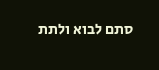סתם לבוא ולתת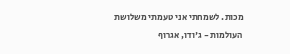מכות. לשמחתי אני טעמתי משלושת העולמות - ג'ודו, אגרוף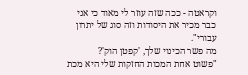וקראטה - ככה שזה עוזר לי מאוד כי אני כבר מכיר את היסודות וזה סוג של יתרון עבורי".
מה פשר הכינוי שלך, 'קפטן הוק'?
"פשוט אחת המכות החזקות שלי היא מכת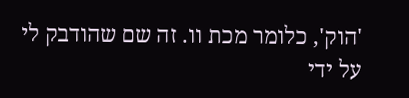'הוק', כלומר מכת וו. זה שם שהודבק לי על ידי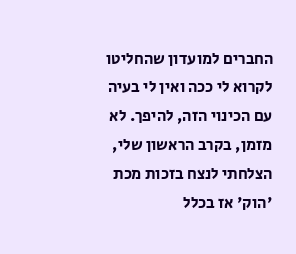החברים למועדון שהחליטו לקרוא לי ככה ואין לי בעיה עם הכינוי הזה, להיפך. לא מזמן, בקרב הראשון שלי, הצלחתי לנצח בזכות מכת 'הוק' אז בכלל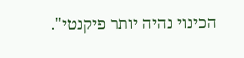הכינוי נהיה יותר פיקנטי".